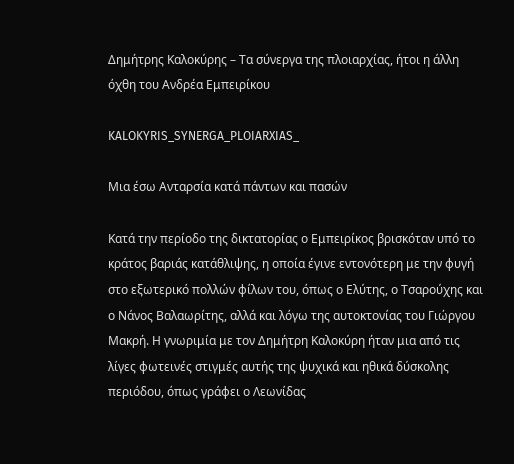Δημήτρης Καλοκύρης – Τα σύνεργα της πλοιαρχίας, ήτοι η άλλη όχθη του Ανδρέα Εμπειρίκου

KALOKYRIS_SYNERGA_PLOIARXIAS_

Μια έσω Ανταρσία κατά πάντων και πασών

Κατά την περίοδο της δικτατορίας ο Εμπειρίκος βρισκόταν υπό το κράτος βαριάς κατάθλιψης, η οποία έγινε εντονότερη με την φυγή στο εξωτερικό πολλών φίλων του, όπως ο Ελύτης, ο Τσαρούχης και ο Νάνος Βαλαωρίτης, αλλά και λόγω της αυτοκτονίας του Γιώργου Μακρή. Η γνωριμία με τον Δημήτρη Καλοκύρη ήταν μια από τις λίγες φωτεινές στιγμές αυτής της ψυχικά και ηθικά δύσκολης περιόδου, όπως γράφει ο Λεωνίδας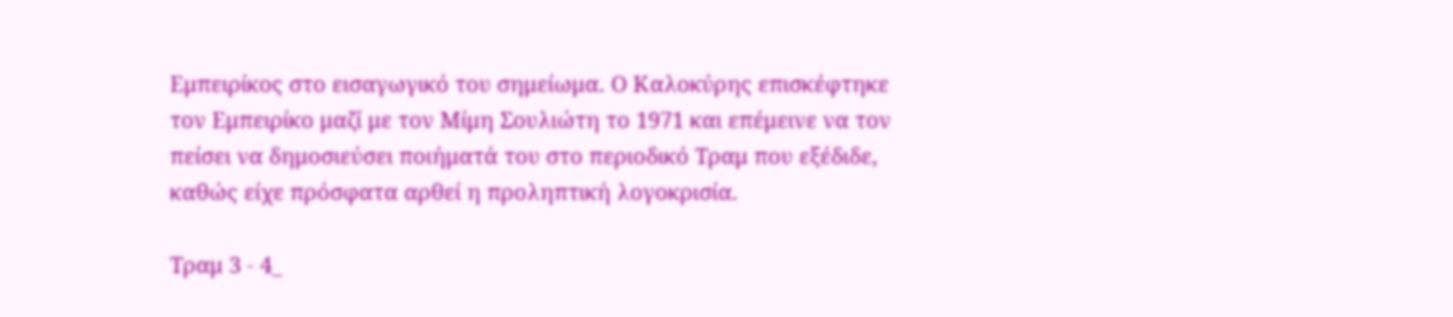Εμπειρίκος στο εισαγωγικό του σημείωμα. Ο Καλοκύρης επισκέφτηκε τον Εμπειρίκο μαζί με τον Μίμη Σουλιώτη το 1971 και επέμεινε να τον πείσει να δημοσιεύσει ποιήματά του στο περιοδικό Τραμ που εξέδιδε, καθώς είχε πρόσφατα αρθεί η προληπτική λογοκρισία.

Τραμ 3 - 4_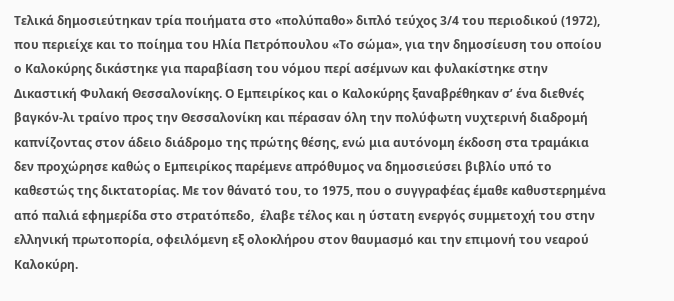Τελικά δημοσιεύτηκαν τρία ποιήματα στο «πολύπαθο» διπλό τεύχος 3/4 του περιοδικού (1972), που περιείχε και το ποίημα του Ηλία Πετρόπουλου «Το σώμα», για την δημοσίευση του οποίου ο Καλοκύρης δικάστηκε για παραβίαση του νόμου περί ασέμνων και φυλακίστηκε στην Δικαστική Φυλακή Θεσσαλονίκης. Ο Εμπειρίκος και ο Καλοκύρης ξαναβρέθηκαν σ’ ένα διεθνές βαγκόν-λι τραίνο προς την Θεσσαλονίκη και πέρασαν όλη την πολύφωτη νυχτερινή διαδρομή καπνίζοντας στον άδειο διάδρομο της πρώτης θέσης, ενώ μια αυτόνομη έκδοση στα τραμάκια δεν προχώρησε καθώς ο Εμπειρίκος παρέμενε απρόθυμος να δημοσιεύσει βιβλίο υπό το καθεστώς της δικτατορίας. Με τον θάνατό του, το 1975, που ο συγγραφέας έμαθε καθυστερημένα από παλιά εφημερίδα στο στρατόπεδο,  έλαβε τέλος και η ύστατη ενεργός συμμετοχή του στην ελληνική πρωτοπορία, οφειλόμενη εξ ολοκλήρου στον θαυμασμό και την επιμονή του νεαρού Καλοκύρη.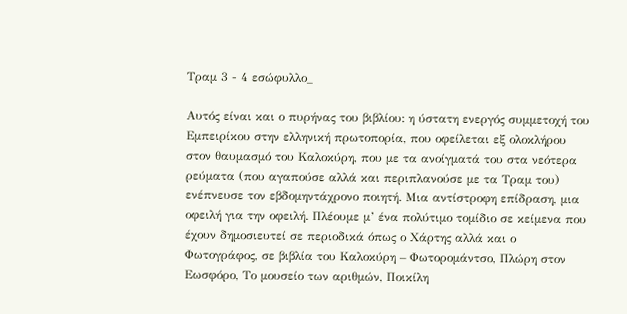Τραμ 3 - 4 εσώφυλλο_

Αυτός είναι και ο πυρήνας του βιβλίου: η ύστατη ενεργός συμμετοχή του Εμπειρίκου στην ελληνική πρωτοπορία, που οφείλεται εξ ολοκλήρου στον θαυμασμό του Καλοκύρη, που με τα ανοίγματά του στα νεότερα ρεύματα (που αγαπούσε αλλά και περιπλανούσε με τα Τραμ του) ενέπνευσε τον εβδομηντάχρονο ποιητή. Μια αντίστροφη επίδραση, μια οφειλή για την οφειλή. Πλέουμε μ’ ένα πολύτιμο τομίδιο σε κείμενα που έχουν δημοσιευτεί σε περιοδικά όπως ο Χάρτης αλλά και ο Φωτογράφος, σε βιβλία του Καλοκύρη – Φωτορομάντσο, Πλώρη στον Εωσφόρο, Το μουσείο των αριθμών, Ποικίλη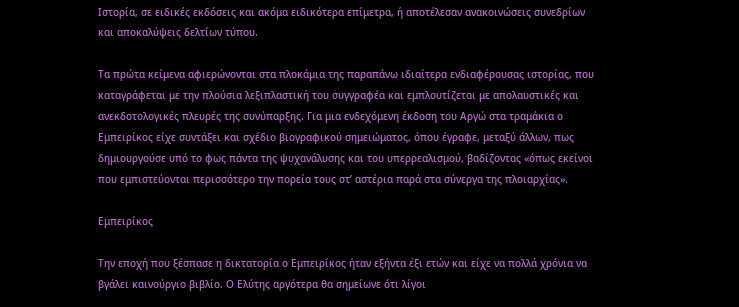Ιστορία, σε ειδικές εκδόσεις και ακόμα ειδικότερα επίμετρα, ή αποτέλεσαν ανακοινώσεις συνεδρίων και αποκαλύψεις δελτίων τύπου.

Τα πρώτα κείμενα αφιερώνονται στα πλοκάμια της παραπάνω ιδιαίτερα ενδιαφέρουσας ιστορίας, που καταγράφεται με την πλούσια λεξιπλαστική του συγγραφέα και εμπλουτίζεται με απολαυστικές και ανεκδοτολογικές πλευρές της συνύπαρξης. Για μια ενδεχόμενη έκδοση του Αργώ στα τραμάκια ο Εμπειρίκος είχε συντάξει και σχέδιο βιογραφικού σημειώματος, όπου έγραφε, μεταξύ άλλων, πως δημιουργούσε υπό το φως πάντα της ψυχανάλυσης και του υπερρεαλισμού, βαδίζοντας «όπως εκείνοι που εμπιστεύονται περισσότερο την πορεία τους στ’ αστέρια παρά στα σύνεργα της πλοιαρχίας».

Εμπειρίκος

Την εποχή που ξέσπασε η δικτατορία ο Εμπειρίκος ήταν εξήντα έξι ετών και είχε να πολλά χρόνια να βγάλει καινούργιο βιβλίο. Ο Ελύτης αργότερα θα σημείωνε ότι λίγοι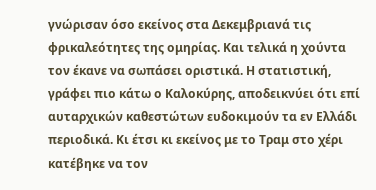γνώρισαν όσο εκείνος στα Δεκεμβριανά τις φρικαλεότητες της ομηρίας. Και τελικά η χούντα τον έκανε να σωπάσει οριστικά. Η στατιστική, γράφει πιο κάτω ο Καλοκύρης, αποδεικνύει ότι επί αυταρχικών καθεστώτων ευδοκιμούν τα εν Ελλάδι περιοδικά. Κι έτσι κι εκείνος με το Τραμ στο χέρι κατέβηκε να τον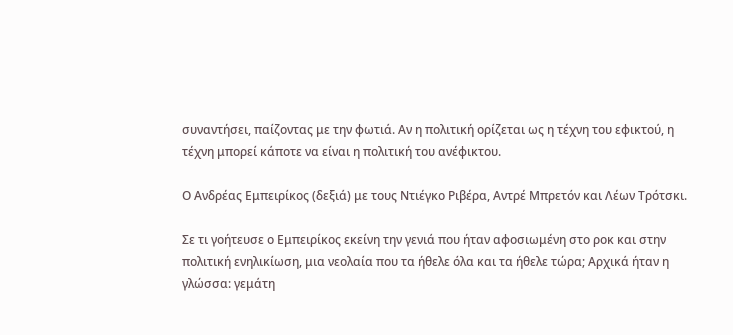συναντήσει, παίζοντας με την φωτιά. Αν η πολιτική ορίζεται ως η τέχνη του εφικτού, η τέχνη μπορεί κάποτε να είναι η πολιτική του ανέφικτου.

Ο Ανδρέας Εμπειρίκος (δεξιά) με τους Ντιέγκο Ριβέρα, Αντρέ Μπρετόν και Λέων Τρότσκι.

Σε τι γοήτευσε ο Εμπειρίκος εκείνη την γενιά που ήταν αφοσιωμένη στο ροκ και στην πολιτική ενηλικίωση, μια νεολαία που τα ήθελε όλα και τα ήθελε τώρα; Αρχικά ήταν η γλώσσα: γεμάτη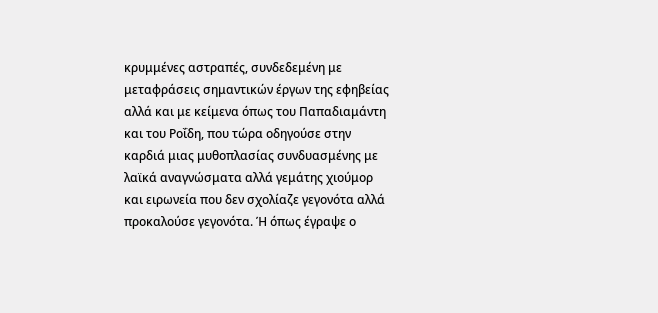κρυμμένες αστραπές, συνδεδεμένη με μεταφράσεις σημαντικών έργων της εφηβείας αλλά και με κείμενα όπως του Παπαδιαμάντη και του Ροΐδη, που τώρα οδηγούσε στην καρδιά μιας μυθοπλασίας συνδυασμένης με λαϊκά αναγνώσματα αλλά γεμάτης χιούμορ και ειρωνεία που δεν σχολίαζε γεγονότα αλλά προκαλούσε γεγονότα. Ή όπως έγραψε ο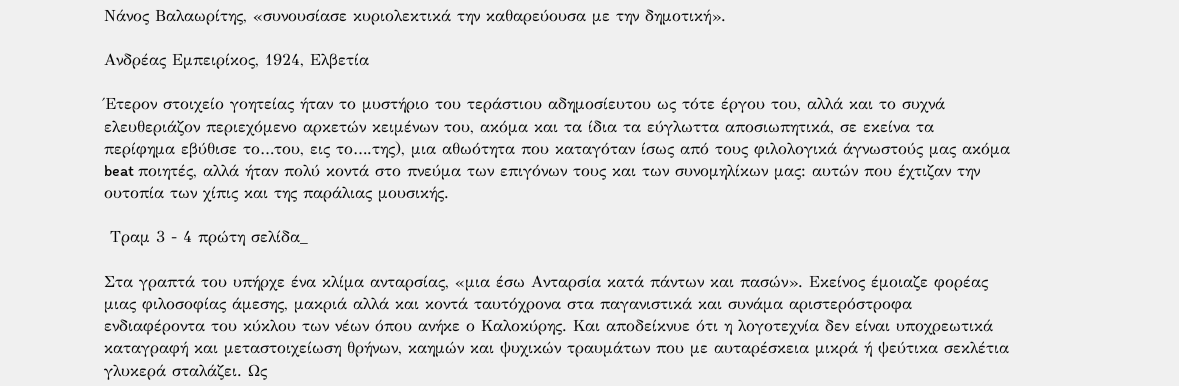Νάνος Βαλαωρίτης, «συνουσίασε κυριολεκτικά την καθαρεύουσα με την δημοτική».

Ανδρέας Εμπειρίκος, 1924, Ελβετία

Έτερον στοιχείο γοητείας ήταν το μυστήριο του τεράστιου αδημοσίευτου ως τότε έργου του, αλλά και το συχνά ελευθεριάζον περιεχόμενο αρκετών κειμένων του, ακόμα και τα ίδια τα εύγλωττα αποσιωπητικά, σε εκείνα τα περίφημα εβύθισε το…του, εις το….της), μια αθωότητα που καταγόταν ίσως από τους φιλολογικά άγνωστούς μας ακόμα beat ποιητές, αλλά ήταν πολύ κοντά στο πνεύμα των επιγόνων τους και των συνομηλίκων μας: αυτών που έχτιζαν την ουτοπία των χίπις και της παράλιας μουσικής.

 Τραμ 3 - 4 πρώτη σελίδα_

Στα γραπτά του υπήρχε ένα κλίμα ανταρσίας, «μια έσω Ανταρσία κατά πάντων και πασών». Εκείνος έμοιαζε φορέας μιας φιλοσοφίας άμεσης, μακριά αλλά και κοντά ταυτόχρονα στα παγανιστικά και συνάμα αριστερόστροφα ενδιαφέροντα του κύκλου των νέων όπου ανήκε ο Καλοκύρης. Και αποδείκνυε ότι η λογοτεχνία δεν είναι υποχρεωτικά καταγραφή και μεταστοιχείωση θρήνων, καημών και ψυχικών τραυμάτων που με αυταρέσκεια μικρά ή ψεύτικα σεκλέτια γλυκερά σταλάζει. Ως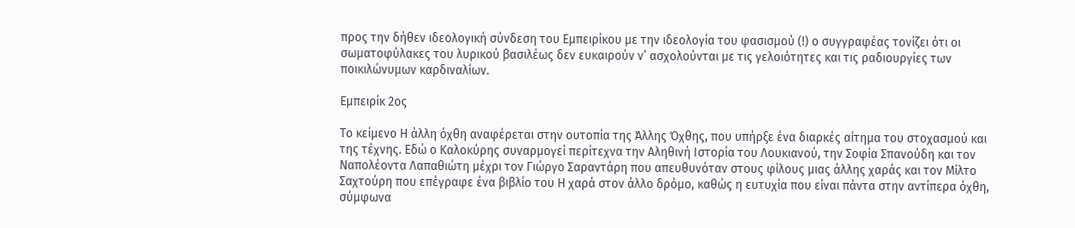προς την δήθεν ιδεολογική σύνδεση του Εμπειρίκου με την ιδεολογία του φασισμού (!) ο συγγραφέας τονίζει ότι οι σωματοφύλακες του λυρικού βασιλέως δεν ευκαιρούν ν’ ασχολούνται με τις γελοιότητες και τις ραδιουργίες των ποικιλώνυμων καρδιναλίων.

Εμπειρίκ 2ος

Το κείμενο Η άλλη όχθη αναφέρεται στην ουτοπία της Άλλης Όχθης, που υπήρξε ένα διαρκές αίτημα του στοχασμού και της τέχνης. Εδώ ο Καλοκύρης συναρμογεί περίτεχνα την Αληθινή Ιστορία του Λουκιανού, την Σοφία Σπανούδη και τον Ναπολέοντα Λαπαθιώτη μέχρι τον Γιώργο Σαραντάρη που απευθυνόταν στους φίλους μιας άλλης χαράς και τον Μίλτο Σαχτούρη που επέγραφε ένα βιβλίο του Η χαρά στον άλλο δρόμο, καθώς η ευτυχία που είναι πάντα στην αντίπερα όχθη, σύμφωνα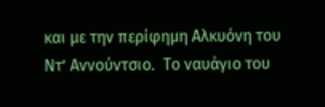και με την περίφημη Αλκυόνη του Ντ’ Αννούντσιο.  Το ναυάγιο του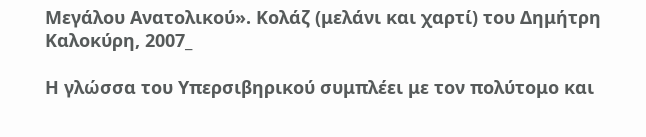Μεγάλου Ανατολικού». Κολάζ (μελάνι και χαρτί) του Δημήτρη Καλοκύρη, 2007_

Η γλώσσα του Υπερσιβηρικού συμπλέει με τον πολύτομο και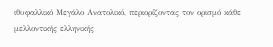ιθυφαλλικό Μεγάλο Ανατολικό, περιορίζοντας τον ορισμό κάθε μελλοντικής ελληνικής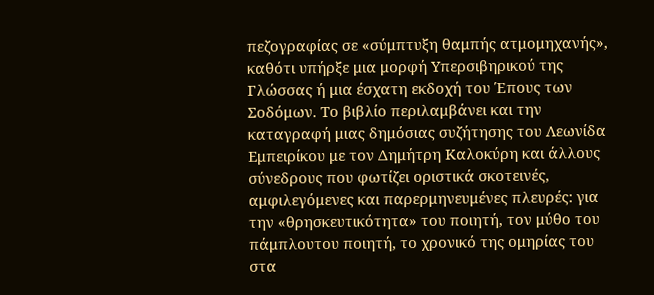πεζογραφίας σε «σύμπτυξη θαμπής ατμομηχανής», καθότι υπήρξε μια μορφή Υπερσιβηρικού της Γλώσσας ή μια έσχατη εκδοχή του Έπους των Σοδόμων. Το βιβλίο περιλαμβάνει και την καταγραφή μιας δημόσιας συζήτησης του Λεωνίδα Εμπειρίκου με τον Δημήτρη Καλοκύρη και άλλους σύνεδρους που φωτίζει οριστικά σκοτεινές, αμφιλεγόμενες και παρερμηνευμένες πλευρές: για την «θρησκευτικότητα» του ποιητή, τον μύθο του πάμπλουτου ποιητή, το χρονικό της ομηρίας του στα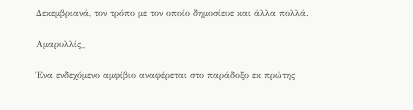Δεκεμβριανά, τον τρόπο με τον οποίο δημοσίευε και άλλα πολλά.

Αμαρυλλίς_

Ένα ενδεχόμενο αμφίβιο αναφέρεται στο παράδοξο εκ πρώτης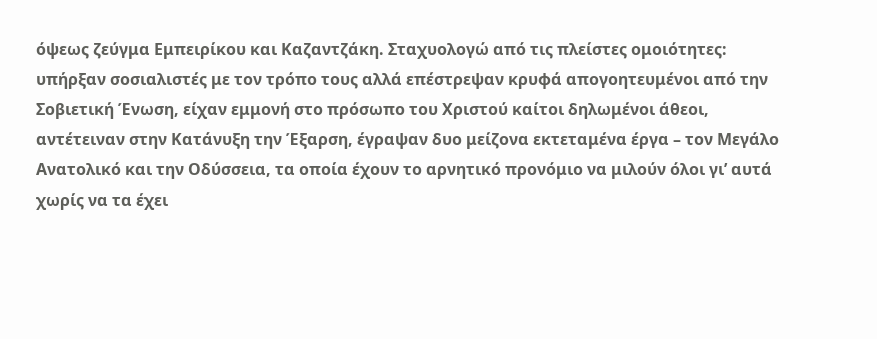όψεως ζεύγμα Εμπειρίκου και Καζαντζάκη. Σταχυολογώ από τις πλείστες ομοιότητες: υπήρξαν σοσιαλιστές με τον τρόπο τους αλλά επέστρεψαν κρυφά απογοητευμένοι από την Σοβιετική Ένωση, είχαν εμμονή στο πρόσωπο του Χριστού καίτοι δηλωμένοι άθεοι, αντέτειναν στην Κατάνυξη την Έξαρση, έγραψαν δυο μείζονα εκτεταμένα έργα – τον Μεγάλο Ανατολικό και την Οδύσσεια, τα οποία έχουν το αρνητικό προνόμιο να μιλούν όλοι γι’ αυτά χωρίς να τα έχει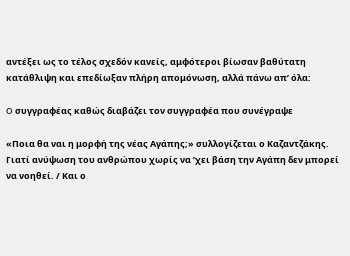αντέξει ως το τέλος σχεδόν κανείς, αμφότεροι βίωσαν βαθύτατη κατάθλιψη και επεδίωξαν πλήρη απομόνωση, αλλά πάνω απ’ όλα:

O συγγραφέας καθώς διαβάζει τον συγγραφέα που συνέγραψε

«Ποια θα ναι η μορφή της νέας Αγάπης;» συλλογίζεται ο Καζαντζάκης. Γιατί ανύψωση του ανθρώπου χωρίς να ’χει βάση την Αγάπη δεν μπορεί να νοηθεί. / Και ο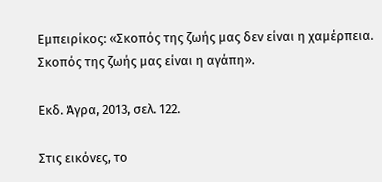Εμπειρίκος: «Σκοπός της ζωής μας δεν είναι η χαμέρπεια. Σκοπός της ζωής μας είναι η αγάπη».

Εκδ. Άγρα, 2013, σελ. 122.

Στις εικόνες, το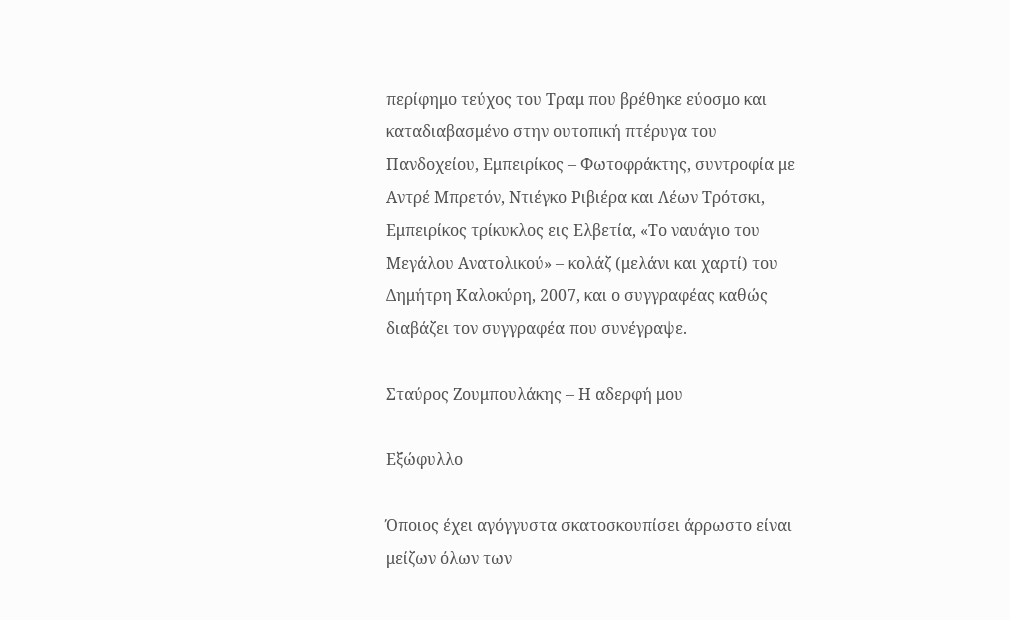περίφημο τεύχος του Τραμ που βρέθηκε εύοσμο και καταδιαβασμένο στην ουτοπική πτέρυγα του Πανδοχείου, Εμπειρίκος – Φωτοφράκτης, συντροφία με Αντρέ Μπρετόν, Ντιέγκο Ριβιέρα και Λέων Τρότσκι, Εμπειρίκος τρίκυκλος εις Ελβετία, «Το ναυάγιο του Μεγάλου Ανατολικού» – κολάζ (μελάνι και χαρτί) του Δημήτρη Καλοκύρη, 2007, και ο συγγραφέας καθώς διαβάζει τον συγγραφέα που συνέγραψε.

Σταύρος Ζουμπουλάκης – Η αδερφή μου

Εξώφυλλο

Όποιος έχει αγόγγυστα σκατοσκουπίσει άρρωστο είναι μείζων όλων των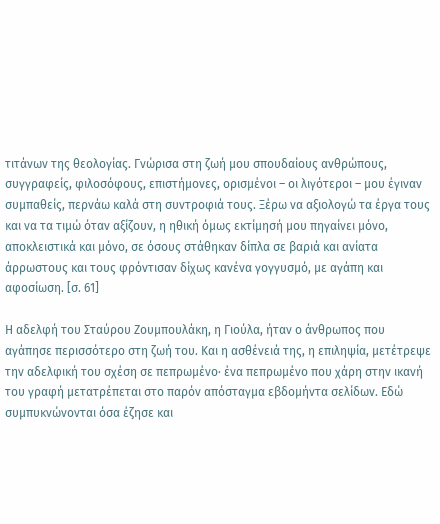τιτάνων της θεολογίας. Γνώρισα στη ζωή μου σπουδαίους ανθρώπους, συγγραφείς, φιλοσόφους, επιστήμονες, ορισμένοι – οι λιγότεροι – μου έγιναν συμπαθείς, περνάω καλά στη συντροφιά τους. Ξέρω να αξιολογώ τα έργα τους και να τα τιμώ όταν αξίζουν, η ηθική όμως εκτίμησή μου πηγαίνει μόνο, αποκλειστικά και μόνο, σε όσους στάθηκαν δίπλα σε βαριά και ανίατα άρρωστους και τους φρόντισαν δίχως κανένα γογγυσμό, με αγάπη και αφοσίωση. [σ. 61]

Η αδελφή του Σταύρου Ζουμπουλάκη, η Γιούλα, ήταν ο άνθρωπος που αγάπησε περισσότερο στη ζωή του. Και η ασθένειά της, η επιληψία, μετέτρεψε την αδελφική του σχέση σε πεπρωμένο· ένα πεπρωμένο που χάρη στην ικανή του γραφή μετατρέπεται στο παρόν απόσταγμα εβδομήντα σελίδων. Εδώ συμπυκνώνονται όσα έζησε και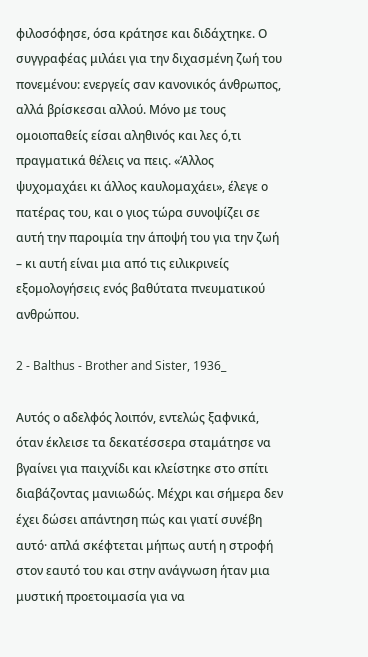φιλοσόφησε, όσα κράτησε και διδάχτηκε. Ο συγγραφέας μιλάει για την διχασμένη ζωή του πονεμένου: ενεργείς σαν κανονικός άνθρωπος, αλλά βρίσκεσαι αλλού. Μόνο με τους ομοιοπαθείς είσαι αληθινός και λες ό,τι πραγματικά θέλεις να πεις. «Άλλος ψυχομαχάει κι άλλος καυλομαχάει», έλεγε ο πατέρας του, και ο γιος τώρα συνοψίζει σε αυτή την παροιμία την άποψή του για την ζωή – κι αυτή είναι μια από τις ειλικρινείς εξομολογήσεις ενός βαθύτατα πνευματικού ανθρώπου.

2 - Balthus - Brother and Sister, 1936_

Αυτός ο αδελφός λοιπόν, εντελώς ξαφνικά, όταν έκλεισε τα δεκατέσσερα σταμάτησε να βγαίνει για παιχνίδι και κλείστηκε στο σπίτι διαβάζοντας μανιωδώς. Μέχρι και σήμερα δεν έχει δώσει απάντηση πώς και γιατί συνέβη αυτό· απλά σκέφτεται μήπως αυτή η στροφή στον εαυτό του και στην ανάγνωση ήταν μια μυστική προετοιμασία για να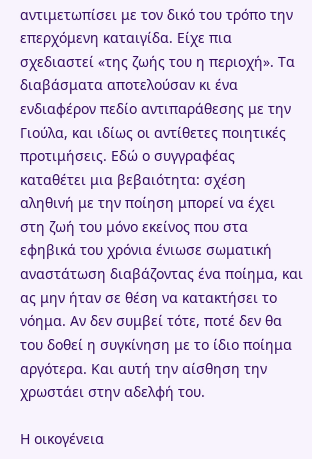αντιμετωπίσει με τον δικό του τρόπο την επερχόμενη καταιγίδα. Είχε πια σχεδιαστεί «της ζωής του η περιοχή». Τα διαβάσματα αποτελούσαν κι ένα ενδιαφέρον πεδίο αντιπαράθεσης με την Γιούλα, και ιδίως οι αντίθετες ποιητικές προτιμήσεις. Εδώ ο συγγραφέας καταθέτει μια βεβαιότητα: σχέση αληθινή με την ποίηση μπορεί να έχει στη ζωή του μόνο εκείνος που στα εφηβικά του χρόνια ένιωσε σωματική αναστάτωση διαβάζοντας ένα ποίημα, και ας μην ήταν σε θέση να κατακτήσει το νόημα. Αν δεν συμβεί τότε, ποτέ δεν θα του δοθεί η συγκίνηση με το ίδιο ποίημα αργότερα. Και αυτή την αίσθηση την χρωστάει στην αδελφή του.

Η οικογένεια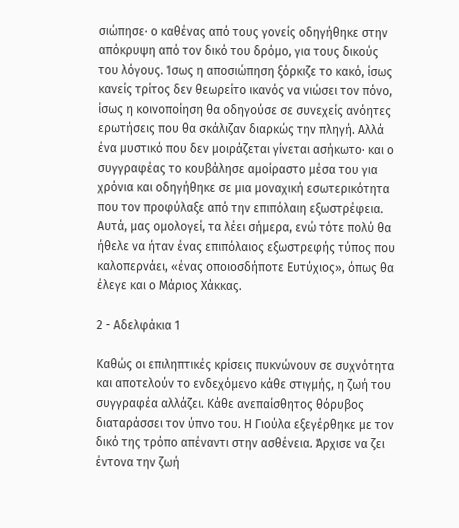σιώπησε· ο καθένας από τους γονείς οδηγήθηκε στην απόκρυψη από τον δικό του δρόμο, για τους δικούς του λόγους. Ίσως η αποσιώπηση ξόρκιζε το κακό, ίσως κανείς τρίτος δεν θεωρείτο ικανός να νιώσει τον πόνο, ίσως η κοινοποίηση θα οδηγούσε σε συνεχείς ανόητες ερωτήσεις που θα σκάλιζαν διαρκώς την πληγή. Αλλά ένα μυστικό που δεν μοιράζεται γίνεται ασήκωτο· και ο συγγραφέας το κουβάλησε αμοίραστο μέσα του για χρόνια και οδηγήθηκε σε μια μοναχική εσωτερικότητα που τον προφύλαξε από την επιπόλαιη εξωστρέφεια. Αυτά, μας ομολογεί, τα λέει σήμερα, ενώ τότε πολύ θα ήθελε να ήταν ένας επιπόλαιος εξωστρεφής τύπος που καλοπερνάει, «ένας οποιοσδήποτε Ευτύχιος», όπως θα έλεγε και ο Μάριος Χάκκας.

2 - Αδελφάκια 1

Καθώς οι επιληπτικές κρίσεις πυκνώνουν σε συχνότητα και αποτελούν το ενδεχόμενο κάθε στιγμής, η ζωή του συγγραφέα αλλάζει. Κάθε ανεπαίσθητος θόρυβος διαταράσσει τον ύπνο του. Η Γιούλα εξεγέρθηκε με τον δικό της τρόπο απέναντι στην ασθένεια. Άρχισε να ζει έντονα την ζωή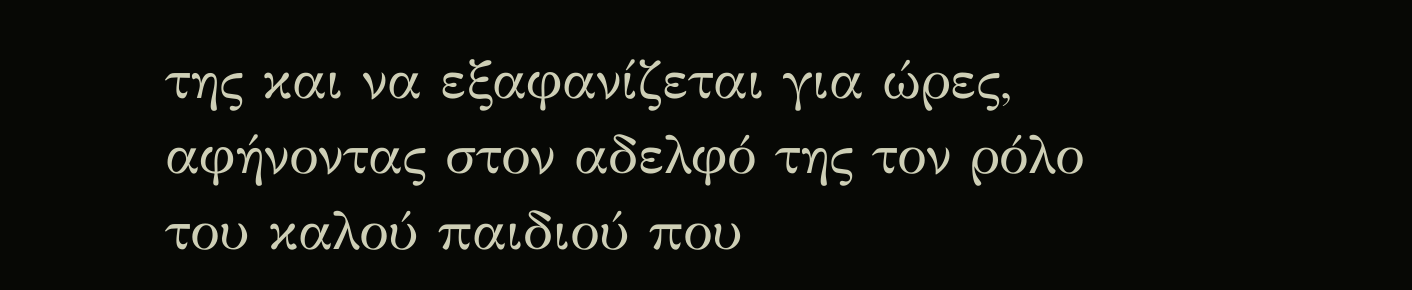της και να εξαφανίζεται για ώρες, αφήνοντας στον αδελφό της τον ρόλο του καλού παιδιού που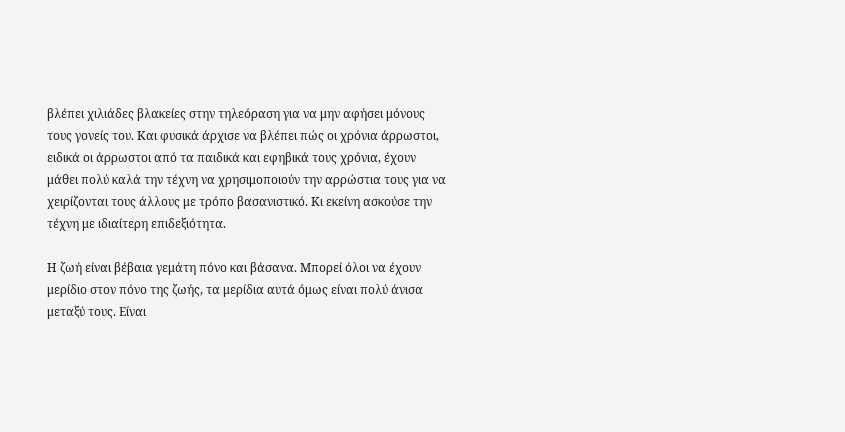βλέπει χιλιάδες βλακείες στην τηλεόραση για να μην αφήσει μόνους τους γονείς του. Και φυσικά άρχισε να βλέπει πώς οι χρόνια άρρωστοι, ειδικά οι άρρωστοι από τα παιδικά και εφηβικά τους χρόνια, έχουν μάθει πολύ καλά την τέχνη να χρησιμοποιούν την αρρώστια τους για να χειρίζονται τους άλλους με τρόπο βασανιστικό. Κι εκείνη ασκούσε την τέχνη με ιδιαίτερη επιδεξιότητα.

Η ζωή είναι βέβαια γεμάτη πόνο και βάσανα. Μπορεί όλοι να έχουν μερίδιο στον πόνο της ζωής, τα μερίδια αυτά όμως είναι πολύ άνισα μεταξύ τους. Είναι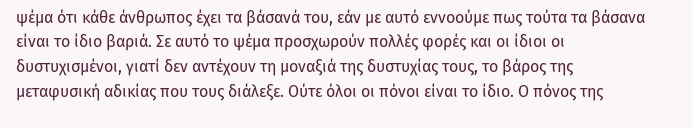ψέμα ότι κάθε άνθρωπος έχει τα βάσανά του, εάν με αυτό εννοούμε πως τούτα τα βάσανα είναι το ίδιο βαριά. Σε αυτό το ψέμα προσχωρούν πολλές φορές και οι ίδιοι οι δυστυχισμένοι, γιατί δεν αντέχουν τη μοναξιά της δυστυχίας τους, το βάρος της μεταφυσική αδικίας που τους διάλεξε. Ούτε όλοι οι πόνοι είναι το ίδιο. Ο πόνος της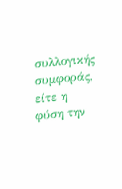συλλογικής συμφοράς, είτε η φύση την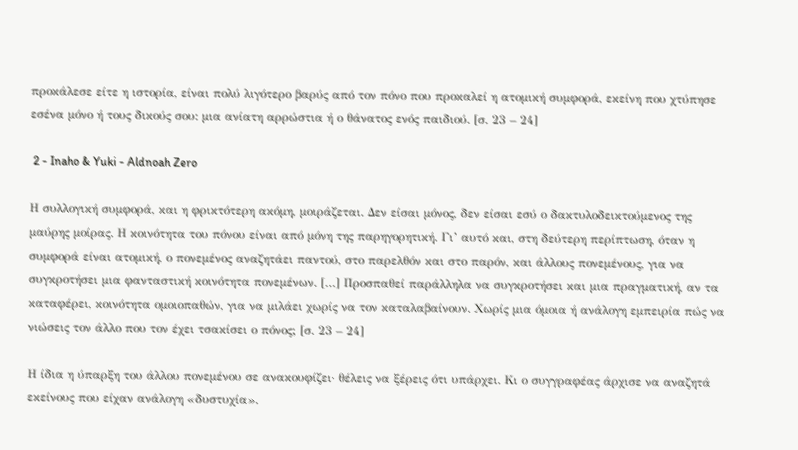προκάλεσε είτε η ιστορία, είναι πολύ λιγότερο βαρύς από τον πόνο που προκαλεί η ατομική συμφορά, εκείνη που χτύπησε εσένα μόνο ή τους δικούς σου: μια ανίατη αρρώστια ή ο θάνατος ενός παιδιού. [σ. 23 – 24]

 2 - Inaho & Yuki - Aldnoah Zero

Η συλλογική συμφορά, και η φρικτότερη ακόμη, μοιράζεται. Δεν είσαι μόνος, δεν είσαι εσύ ο δακτυλοδεικτούμενος της μαύρης μοίρας. Η κοινότητα του πόνου είναι από μόνη της παρηγορητική. Γι’ αυτό και, στη δεύτερη περίπτωση, όταν η συμφορά είναι ατομική, ο πονεμένος αναζητάει παντού, στο παρελθόν και στο παρόν, και άλλους πονεμένους, για να συγκροτήσει μια φανταστική κοινότητα πονεμένων. […] Προσπαθεί παράλληλα να συγκροτήσει και μια πραγματική, αν τα καταφέρει, κοινότητα ομοιοπαθών, για να μιλάει χωρίς να τον καταλαβαίνουν. Χωρίς μια όμοια ή ανάλογη εμπειρία πώς να νιώσεις τον άλλο που τον έχει τσακίσει ο πόνος; [σ. 23 – 24]

Η ίδια η ύπαρξη του άλλου πονεμένου σε ανακουφίζει· θέλεις να ξέρεις ότι υπάρχει. Κι ο συγγραφέας άρχισε να αναζητά εκείνους που είχαν ανάλογη «δυστυχία».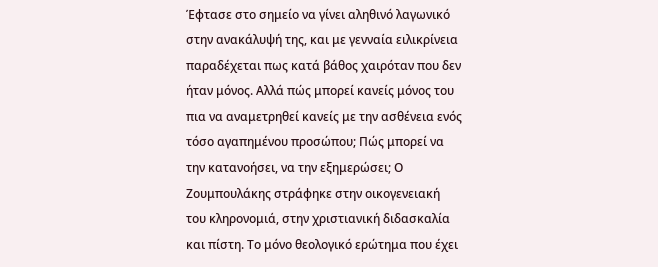Έφτασε στο σημείο να γίνει αληθινό λαγωνικό στην ανακάλυψή της, και με γενναία ειλικρίνεια παραδέχεται πως κατά βάθος χαιρόταν που δεν ήταν μόνος. Αλλά πώς μπορεί κανείς μόνος του πια να αναμετρηθεί κανείς με την ασθένεια ενός τόσο αγαπημένου προσώπου; Πώς μπορεί να την κατανοήσει, να την εξημερώσει; Ο Ζουμπουλάκης στράφηκε στην οικογενειακή του κληρονομιά, στην χριστιανική διδασκαλία και πίστη. Το μόνο θεολογικό ερώτημα που έχει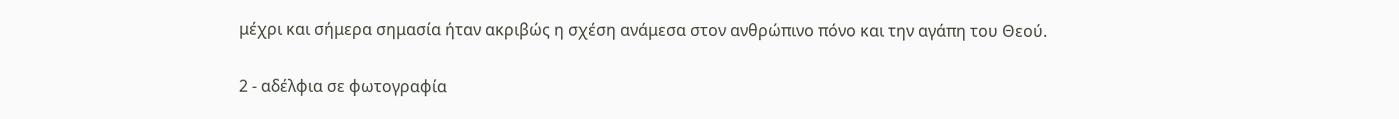μέχρι και σήμερα σημασία ήταν ακριβώς η σχέση ανάμεσα στον ανθρώπινο πόνο και την αγάπη του Θεού.

2 - αδέλφια σε φωτογραφία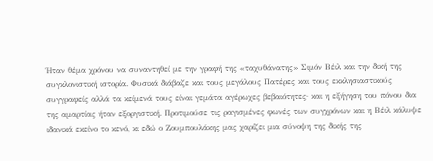Ήταν θέμα χρόνου να συναντηθεί με την γραφή της «ταχυθάνατης» Σιμόν Βέιλ και την δική της συγκλονιστική ιστορία. Φυσικά διάβαζε και τους μεγάλους Πατέρες και τους εκκλησιαστικούς συγγραφείς αλλά τα κείμενά τους είναι γεμάτα αγέρωχες βεβαιότητες· και η εξήγηση του πόνου δια της αμαρτίας ήταν εξοργιστική. Προτιμούσε τις ραγισμένες φωνές των συγχρόνων και η Βέιλ κάλυψε ιδανικά εκείνο το κενό, κι εδώ ο Ζουμπουλάκης μας χαρίζει μια σύνοψη της δικής της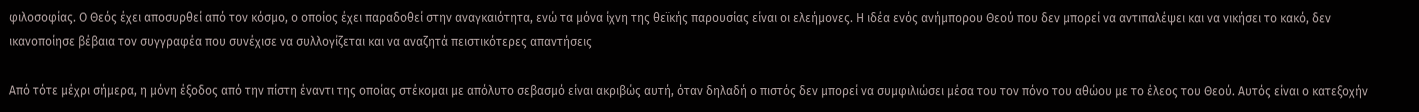φιλοσοφίας. Ο Θεός έχει αποσυρθεί από τον κόσμο, ο οποίος έχει παραδοθεί στην αναγκαιότητα, ενώ τα μόνα ίχνη της θεϊκής παρουσίας είναι οι ελεήμονες. Η ιδέα ενός ανήμπορου Θεού που δεν μπορεί να αντιπαλέψει και να νικήσει το κακό, δεν ικανοποίησε βέβαια τον συγγραφέα που συνέχισε να συλλογίζεται και να αναζητά πειστικότερες απαντήσεις

Από τότε μέχρι σήμερα, η μόνη έξοδος από την πίστη έναντι της οποίας στέκομαι με απόλυτο σεβασμό είναι ακριβώς αυτή, όταν δηλαδή ο πιστός δεν μπορεί να συμφιλιώσει μέσα του τον πόνο του αθώου με το έλεος του Θεού. Αυτός είναι ο κατεξοχήν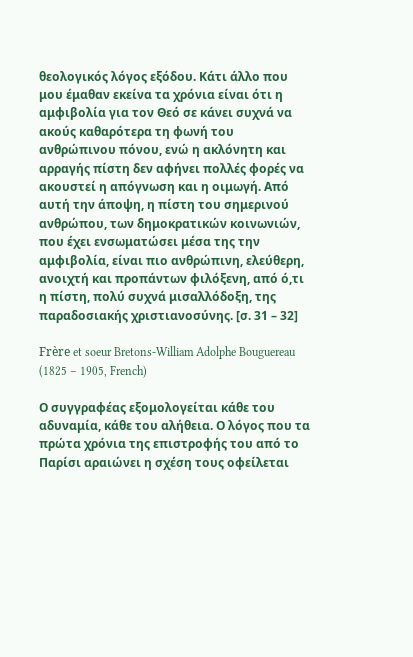θεολογικός λόγος εξόδου. Κάτι άλλο που μου έμαθαν εκείνα τα χρόνια είναι ότι η αμφιβολία για τον Θεό σε κάνει συχνά να ακούς καθαρότερα τη φωνή του ανθρώπινου πόνου, ενώ η ακλόνητη και αρραγής πίστη δεν αφήνει πολλές φορές να ακουστεί η απόγνωση και η οιμωγή. Από αυτή την άποψη, η πίστη του σημερινού ανθρώπου, των δημοκρατικών κοινωνιών, που έχει ενσωματώσει μέσα της την αμφιβολία, είναι πιο ανθρώπινη, ελεύθερη, ανοιχτή και προπάντων φιλόξενη, από ό,τι η πίστη, πολύ συχνά μισαλλόδοξη, της παραδοσιακής χριστιανοσύνης. [σ. 31 – 32]

Frère et soeur Bretons-William Adolphe Bouguereau (1825 – 1905, French)

Ο συγγραφέας εξομολογείται κάθε του αδυναμία, κάθε του αλήθεια. Ο λόγος που τα πρώτα χρόνια της επιστροφής του από το Παρίσι αραιώνει η σχέση τους οφείλεται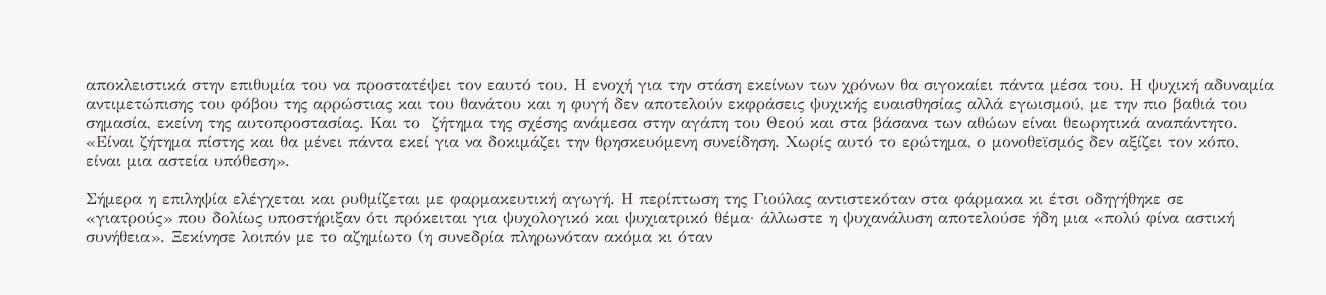αποκλειστικά στην επιθυμία του να προστατέψει τον εαυτό του. Η ενοχή για την στάση εκείνων των χρόνων θα σιγοκαίει πάντα μέσα του. Η ψυχική αδυναμία αντιμετώπισης του φόβου της αρρώστιας και του θανάτου και η φυγή δεν αποτελούν εκφράσεις ψυχικής ευαισθησίας αλλά εγωισμού, με την πιο βαθιά του σημασία, εκείνη της αυτοπροστασίας. Και το  ζήτημα της σχέσης ανάμεσα στην αγάπη του Θεού και στα βάσανα των αθώων είναι θεωρητικά αναπάντητο. «Είναι ζήτημα πίστης και θα μένει πάντα εκεί για να δοκιμάζει την θρησκευόμενη συνείδηση. Χωρίς αυτό το ερώτημα, ο μονοθεϊσμός δεν αξίζει τον κόπο, είναι μια αστεία υπόθεση».

Σήμερα η επιληψία ελέγχεται και ρυθμίζεται με φαρμακευτική αγωγή. Η περίπτωση της Γιούλας αντιστεκόταν στα φάρμακα κι έτσι οδηγήθηκε σε «γιατρούς» που δολίως υποστήριξαν ότι πρόκειται για ψυχολογικό και ψυχιατρικό θέμα· άλλωστε η ψυχανάλυση αποτελούσε ήδη μια «πολύ φίνα αστική συνήθεια». Ξεκίνησε λοιπόν με το αζημίωτο (η συνεδρία πληρωνόταν ακόμα κι όταν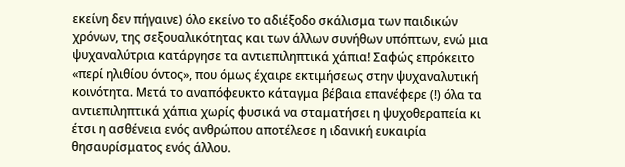εκείνη δεν πήγαινε) όλο εκείνο το αδιέξοδο σκάλισμα των παιδικών χρόνων, της σεξουαλικότητας και των άλλων συνήθων υπόπτων, ενώ μια ψυχαναλύτρια κατάργησε τα αντιεπιληπτικά χάπια! Σαφώς επρόκειτο «περί ηλιθίου όντος», που όμως έχαιρε εκτιμήσεως στην ψυχαναλυτική κοινότητα. Μετά το αναπόφευκτο κάταγμα βέβαια επανέφερε (!) όλα τα αντιεπιληπτικά χάπια χωρίς φυσικά να σταματήσει η ψυχοθεραπεία κι έτσι η ασθένεια ενός ανθρώπου αποτέλεσε η ιδανική ευκαιρία θησαυρίσματος ενός άλλου.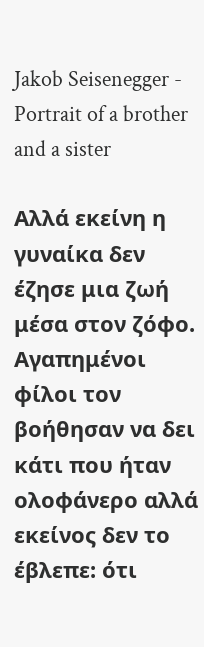Jakob Seisenegger - Portrait of a brother and a sister

Αλλά εκείνη η γυναίκα δεν έζησε μια ζωή μέσα στον ζόφο. Αγαπημένοι φίλοι τον βοήθησαν να δει κάτι που ήταν ολοφάνερο αλλά εκείνος δεν το έβλεπε: ότι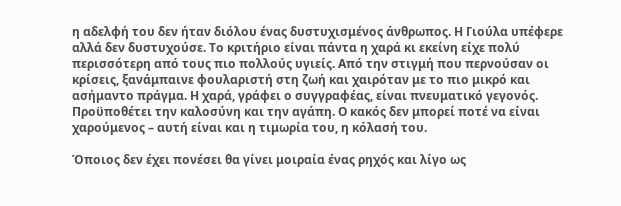η αδελφή του δεν ήταν διόλου ένας δυστυχισμένος άνθρωπος. Η Γιούλα υπέφερε αλλά δεν δυστυχούσε. Το κριτήριο είναι πάντα η χαρά κι εκείνη είχε πολύ περισσότερη από τους πιο πολλούς υγιείς. Από την στιγμή που περνούσαν οι κρίσεις, ξανάμπαινε φουλαριστή στη ζωή και χαιρόταν με το πιο μικρό και ασήμαντο πράγμα. Η χαρά, γράφει ο συγγραφέας, είναι πνευματικό γεγονός. Προϋποθέτει την καλοσύνη και την αγάπη. Ο κακός δεν μπορεί ποτέ να είναι χαρούμενος – αυτή είναι και η τιμωρία του, η κόλασή του.

Όποιος δεν έχει πονέσει θα γίνει μοιραία ένας ρηχός και λίγο ως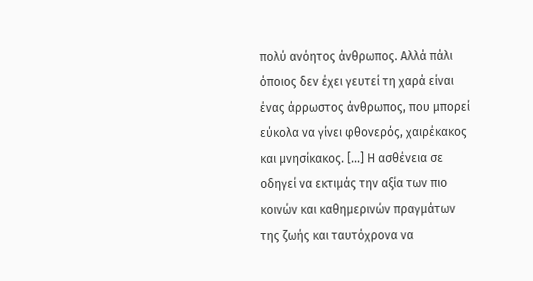πολύ ανόητος άνθρωπος. Αλλά πάλι όποιος δεν έχει γευτεί τη χαρά είναι ένας άρρωστος άνθρωπος, που μπορεί εύκολα να γίνει φθονερός, χαιρέκακος και μνησίκακος. […] Η ασθένεια σε οδηγεί να εκτιμάς την αξία των πιο κοινών και καθημερινών πραγμάτων της ζωής και ταυτόχρονα να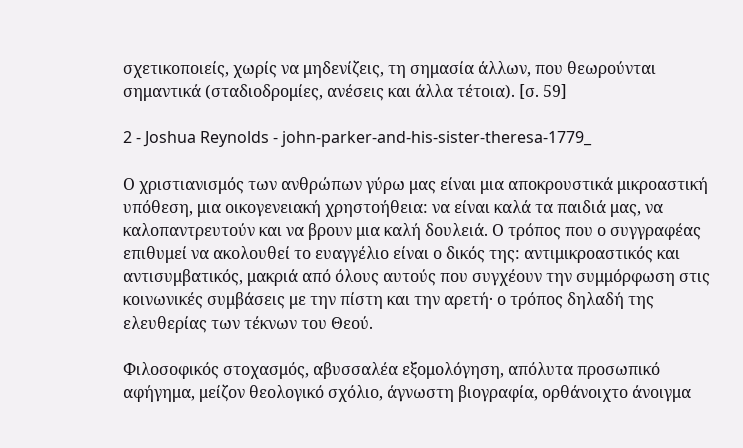σχετικοποιείς, χωρίς να μηδενίζεις, τη σημασία άλλων, που θεωρούνται σημαντικά (σταδιοδρομίες, ανέσεις και άλλα τέτοια). [σ. 59]

2 - Joshua Reynolds - john-parker-and-his-sister-theresa-1779_

Ο χριστιανισμός των ανθρώπων γύρω μας είναι μια αποκρουστικά μικροαστική υπόθεση, μια οικογενειακή χρηστοήθεια: να είναι καλά τα παιδιά μας, να καλοπαντρευτούν και να βρουν μια καλή δουλειά. Ο τρόπος που ο συγγραφέας επιθυμεί να ακολουθεί το ευαγγέλιο είναι ο δικός της: αντιμικροαστικός και αντισυμβατικός, μακριά από όλους αυτούς που συγχέουν την συμμόρφωση στις κοινωνικές συμβάσεις με την πίστη και την αρετή· ο τρόπος δηλαδή της ελευθερίας των τέκνων του Θεού.

Φιλοσοφικός στοχασμός, αβυσσαλέα εξομολόγηση, απόλυτα προσωπικό αφήγημα, μείζον θεολογικό σχόλιο, άγνωστη βιογραφία, ορθάνοιχτο άνοιγμα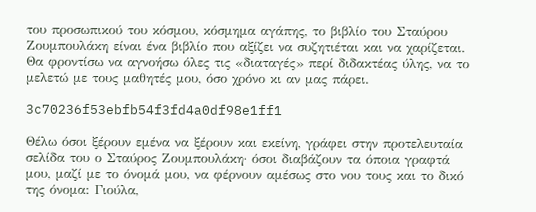του προσωπικού του κόσμου, κόσμημα αγάπης, το βιβλίο του Σταύρου Ζουμπουλάκη είναι ένα βιβλίο που αξίζει να συζητιέται και να χαρίζεται. Θα φροντίσω να αγνοήσω όλες τις «διαταγές» περί διδακτέας ύλης, να το μελετώ με τους μαθητές μου, όσο χρόνο κι αν μας πάρει.

3c70236f53ebfb54f3fd4a0df98e1ff1

Θέλω όσοι ξέρουν εμένα να ξέρουν και εκείνη, γράφει στην προτελευταία σελίδα του ο Σταύρος Ζουμπουλάκη· όσοι διαβάζουν τα όποια γραφτά μου, μαζί με το όνομά μου, να φέρνουν αμέσως στο νου τους και το δικό της όνομα: Γιούλα,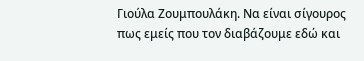Γιούλα Ζουμπουλάκη. Να είναι σίγουρος πως εμείς που τον διαβάζουμε εδώ και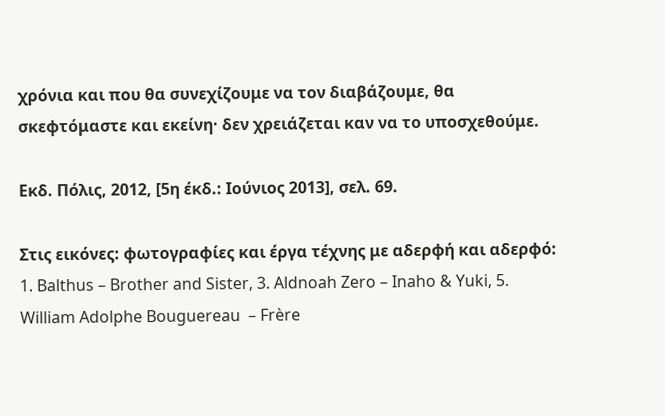χρόνια και που θα συνεχίζουμε να τον διαβάζουμε, θα σκεφτόμαστε και εκείνη· δεν χρειάζεται καν να το υποσχεθούμε.

Εκδ. Πόλις, 2012, [5η έκδ.: Ιούνιος 2013], σελ. 69.

Στις εικόνες: φωτογραφίες και έργα τέχνης με αδερφή και αδερφό: 1. Balthus – Brother and Sister, 3. Aldnoah Zero – Inaho & Yuki, 5. William Adolphe Bouguereau  – Frère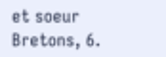et soeur Bretons, 6.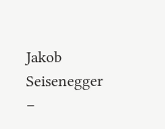Jakob Seisenegger –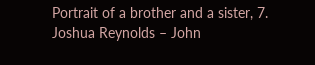Portrait of a brother and a sister, 7. Joshua Reynolds – John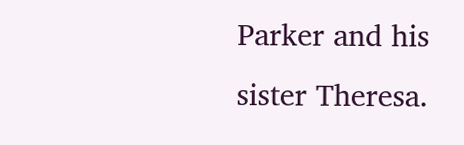Parker and his sister Theresa.